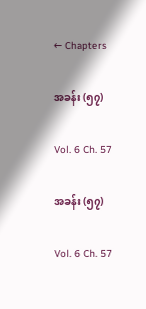← Chapters

အခန်း (၅၇)

Vol. 6 Ch. 57

အခန်း (၅၇)

Vol. 6 Ch. 57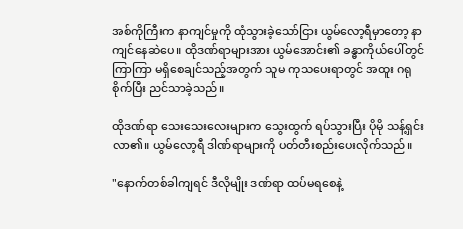အစ်ကိုကြီးက နာကျင်မှုကို ထုံသွားခဲ့သော်ငြား ယွမ်လော့ရီမှာတော့ နာကျင်နေဆဲပေ။ ထိုဒဏ်ရာများအား ယွမ်အောင်း၏ ခန္ဓာကိုယ်ပေါ်တွင် ကြာကြာ မရှိစေချင်သည့်အတွက် သူမ ကုသပေးရာတွင် အထူး ဂရုစိုက်ပြီး ညင်သာခဲ့သည်။

ထိုဒဏ်ရာ သေးသေးလေးများက သွေးထွက် ရပ်သွားပြီး ပိုမို သန့်ရှင်းလာ၏။ ယွမ်လော့ရီ ဒါဏ်ရာများကို ပတ်တီးစည်းပေးလိုက်သည်။

"နောက်တစ်ခါကျရင် ဒီလိုမျိုး ဒဏ်ရာ ထပ်မရစေနဲ့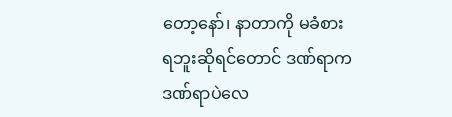တော့နော်၊ နာတာကို မခံစားရဘူးဆိုရင်တောင် ဒဏ်ရာက ဒဏ်ရာပဲလေ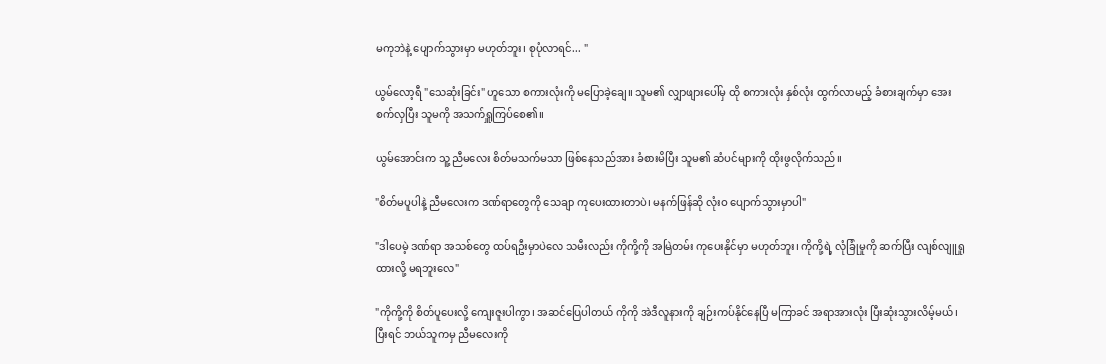မကုဘဲနဲ့ ပျောက်သွားမှာ မဟုတ်ဘူး၊ စုပုံလာရင်... "

ယွမ်လော့ရီ "သေဆုံးခြင်း" ဟူသော စကားလုံးကို မပြောခဲ့ချေ။ သူမ၏ လျှာဖျားပေါ်မှ ထို စကားလုံး နှစ်လုံး ထွက်လာမည့် ခံစားချက်မှာ အေးစက်လှပြီး သူမကို အသက်ရှူကြပ်စေ၏။

ယွမ်အောင်းက သူ့ညီမလေး စိတ်မသက်မသာ ဖြစ်နေသည်အား ခံစားမိပြီး သူမ၏ ဆံပင်များကို ထိုးဖွလိုက်သည်။

"စိတ်မပူပါနဲ့ ညီမလေးက ဒဏ်ရာတွေကို သေချာ ကုပေးထားတာပဲ၊ မနက်ဖြန်ဆို လုံးဝ ပျောက်သွားမှာပါ"

"ဒါပေမဲ့ ဒဏ်ရာ အသစ်တွေ ထပ်ရဦးမှာပဲလေ သမီးလည်း ကိုကို့ကို အမြဲတမ်း ကုပေးနိုင်မှာ မဟုတ်ဘူး၊ ကိုကို့ရဲ့ လုံခြုံမှုကို ဆက်ပြီး လျစ်လျူရှုထားလို့ မရဘူးလေ"

"ကိုကို့ကို စိတ်ပူပေးလို့ ကျေးဇူးပါကွာ၊ အဆင်ပြေပါတယ် ကိုကို အဲဒီလူနားကို ချဉ်းကပ်နိုင်နေပြီ မကြာခင် အရာအားလုံး ပြီးဆုံးသွားလိမ့်မယ်၊ ပြီးရင် ဘယ်သူကမှ ညီမလေးကို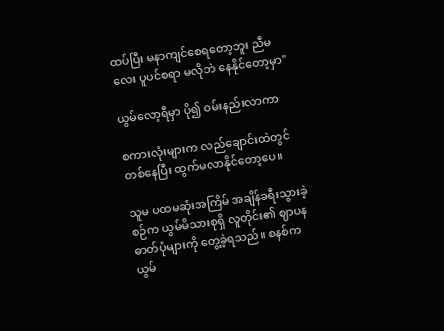ထပ်ပြီး မနာကျင်စေရတော့ဘူး ညီမလေး ပူပင်စရာ မလိုဘဲ နေနိုင်တော့မှာ"

ယွမ်လော့ရီမှာ ပို၍ ဝမ်းနည်းလာကာ

စကားလုံးများက လည်ချောင်းထဲတွင် တစ်နေပြီး ထွက်မလာနိုင်တော့ပေ။

သူမ ပထမဆုံးအကြိမ် အချိန်ခရီးသွားခဲ့စဉ်က ယွမ်မိသားစုရှိ လူတိုင်း၏ ဈာပနဓာတ်ပုံများကို တွေ့ခဲ့ရသည်။ စနစ်က ယွမ်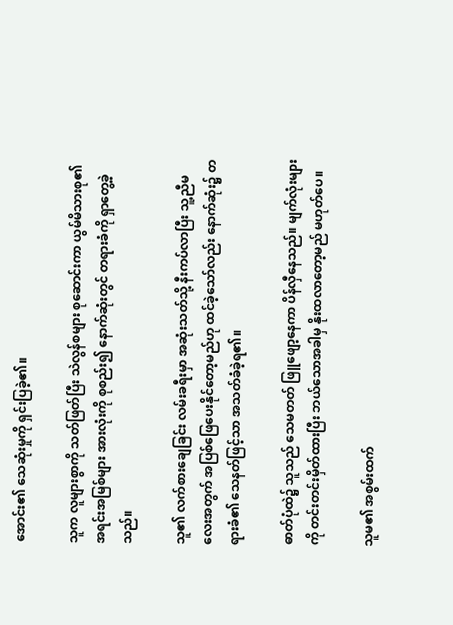အောင်း၏ သေဆုံးမှုကို ရှင်းပြခဲ့၏။

သူက လူများစွာကို သတ်ဖြတ်ပြီး သဲလွန်စများ စုဆောင်းကာ ယွမ်မိသားစု၏ အရင်းအမြစ်များ အားလုံးကို စုစည်း၍ နောက်ဆုံးတွင် တရားခံကို ရှာတွေ့ခဲ့သည်။

သူ၏ လက်စားချေခြင်း လမ်းခရီးမှာ အဆုံးသတ်သို့ နီးကပ်လာပြီး သူ့ညီမလေးအတွက် အပြစ်ဖြေပေးနိုင်တော့မည်ဟု ထင်ခဲ့သော်လည်း နောက်ဆုံး၌ တရားခံ၏ သေနတ်ဖြင့်သာ အသတ်ခံခဲ့ရ၏။

ဓာတ်ပုံထဲ၌ သူသည် သေမတတ် ဖြူဖျော့နေကာ ပိန်လှီနေသည်။ မျက်လုံးများကို တင်းတင်းမှိတ်ထားပြီး ဘယ်သောအခါမှ နိုးထလာတော့မည် မဟုတ်ပေ။

သူမ၏ အစွမ်းထက်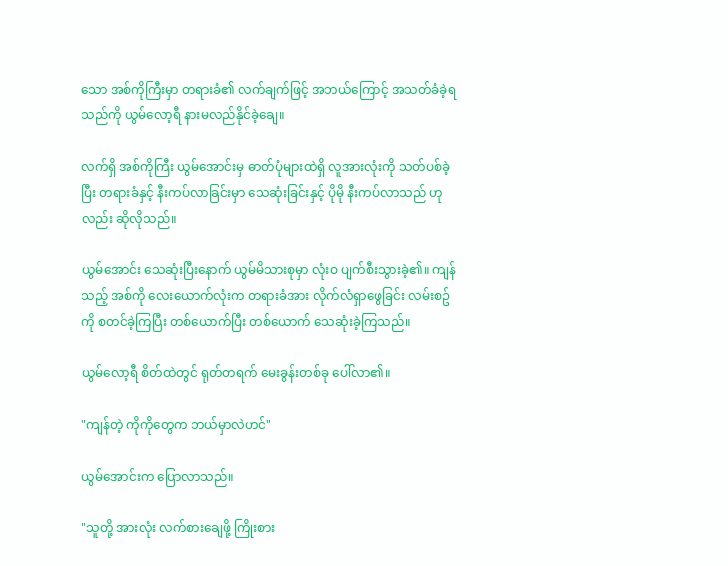သော အစ်ကိုကြီးမှာ တရားခံ၏ လက်ချက်ဖြင့် အဘယ်ကြောင့် အသတ်ခံခဲ့ရသည်ကို ယွမ်လော့ရီ နားမလည်နိုင်ခဲ့ချေ။

လက်ရှိ အစ်ကိုကြီး ယွမ်အောင်းမှ ဓာတ်ပုံများထဲရှိ လူအားလုံးကို သတ်ပစ်ခဲ့ပြီး တရားခံနှင့် နီးကပ်လာခြင်းမှာ သေဆုံးခြင်းနှင့် ပိုမို နီးကပ်လာသည် ဟုလည်း ဆိုလိုသည်။

ယွမ်အောင်း သေဆုံးပြီးနောက် ယွမ်မိသားစုမှာ လုံးဝ ပျက်စီးသွားခဲ့၏။ ကျန်သည့် အစ်ကို လေးယောက်လုံးက တရားခံအား လိုက်လံရှာဖွေခြင်း လမ်းစဥ်ကို စတင်ခဲ့ကြပြီး တစ်ယောက်ပြီး တစ်ယောက် သေဆုံးခဲ့ကြသည်။

ယွမ်လော့ရီ စိတ်ထဲတွင် ရုတ်တရက် မေးခွန်းတစ်ခု ပေါ်လာ၏။

"ကျန်တဲ့ ကိုကိုတွေက ဘယ်မှာလဲဟင်"

ယွမ်အောင်းက ပြောလာသည်။

"သူတို့ အားလုံး လက်စားချေဖို့ ကြိုးစား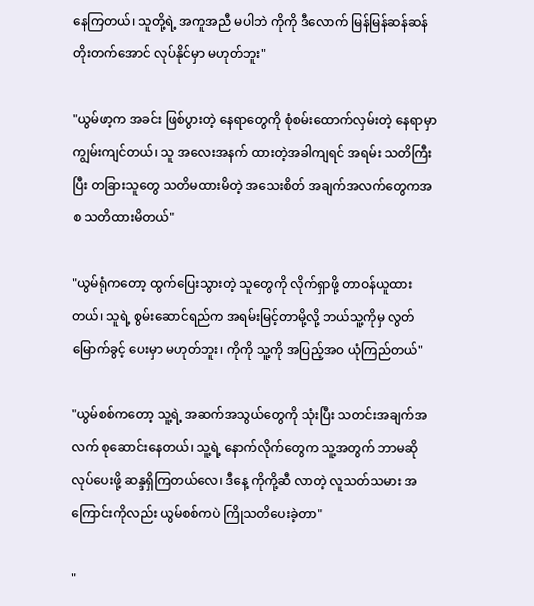နေကြတယ်၊ သူတို့ရဲ့ အကူအညီ မပါဘဲ ကိုကို ဒီလောက် မြန်မြန်ဆန်ဆန် တိုးတက်အောင် လုပ်နိုင်မှာ မဟုတ်ဘူး"

"ယွမ်ဖာ့က အခင်း ဖြစ်ပွားတဲ့ နေရာတွေကို စုံစမ်းထောက်လှမ်းတဲ့ နေရာမှာ ကျွမ်းကျင်တယ်၊ သူ အလေးအနက် ထားတဲ့အခါကျရင် အရမ်း သတိကြီးပြီး တခြားသူတွေ သတိမထားမိတဲ့ အသေးစိတ် အချက်အလက်တွေကအစ သတိထားမိတယ်"

"ယွမ်ရုံကတော့ ထွက်ပြေးသွားတဲ့ သူတွေကို လိုက်ရှာဖို့ တာဝန်ယူထားတယ်၊ သူရဲ့ စွမ်းဆောင်ရည်က အရမ်းမြင့်တာမို့လို့ ဘယ်သူ့ကိုမှ လွတ်မြောက်ခွင့် ပေးမှာ မဟုတ်ဘူး၊ ကိုကို သူ့ကို အပြည့်အဝ ယုံကြည်တယ်"

"ယွမ်စစ်ကတော့ သူ့ရဲ့ အဆက်အသွယ်တွေကို သုံးပြီး သတင်းအချက်အလက် စုဆောင်းနေတယ်၊ သူ့ရဲ့ နောက်လိုက်တွေက သူ့အတွက် ဘာမဆို လုပ်ပေးဖို့ ဆန္ဒရှိကြတယ်လေ၊ ဒီနေ့ ကိုကို့ဆီ လာတဲ့ လူသတ်သမား အကြောင်းကိုလည်း ယွမ်စစ်ကပဲ ကြိုသတိပေးခဲ့တာ"

"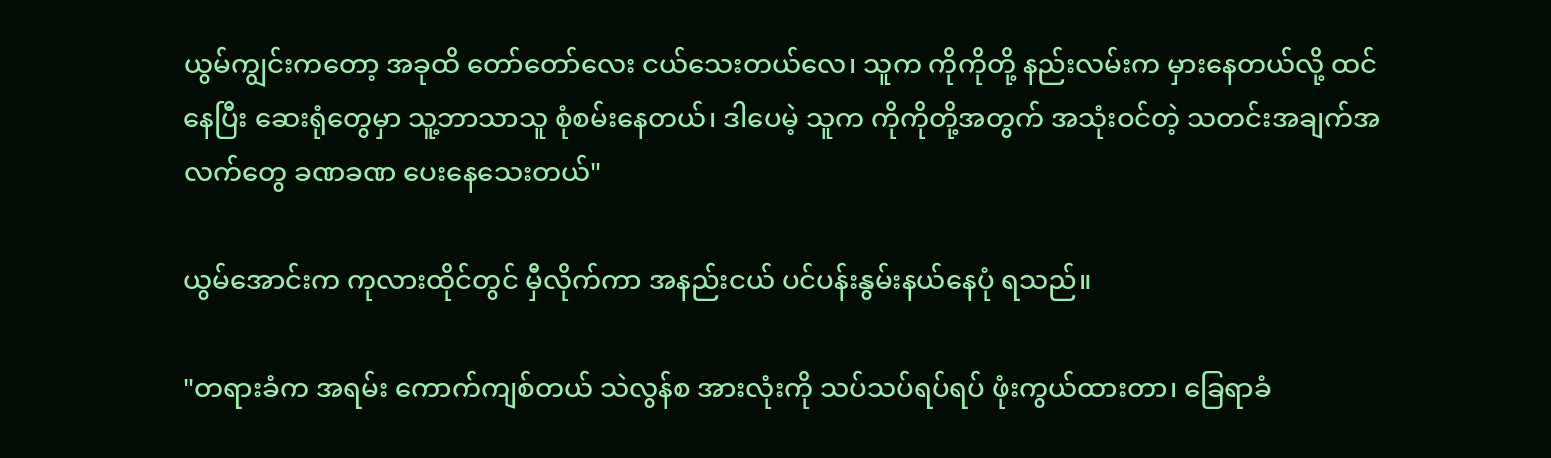ယွမ်ကျွင်းကတော့ အခုထိ တော်တော်လေး ငယ်သေးတယ်လေ၊ သူက ကိုကိုတို့ နည်းလမ်းက မှားနေတယ်လို့ ထင်နေပြီး ဆေးရုံတွေမှာ သူ့ဘာသာသူ စုံစမ်းနေတယ်၊ ဒါပေမဲ့ သူက ကိုကိုတို့အတွက် အသုံးဝင်တဲ့ သတင်းအချက်အလက်တွေ ခဏခဏ ပေးနေသေးတယ်"

ယွမ်အောင်းက ကုလားထိုင်တွင် မှီလိုက်ကာ အနည်းငယ် ပင်ပန်းနွမ်းနယ်နေပုံ ရသည်။

"တရားခံက အရမ်း ကောက်ကျစ်တယ် သဲလွန်စ အားလုံးကို သပ်သပ်ရပ်ရပ် ဖုံးကွယ်ထားတာ၊ ခြေရာခံ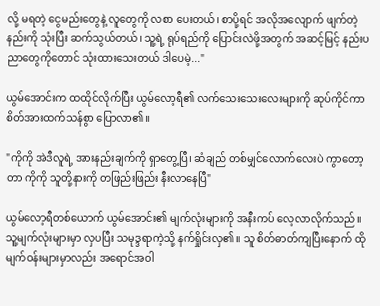လို့ မရတဲ့ ငွေမည်းတွေနဲ့ လူတွေကို လစာ ပေးတယ်၊ စာပို့ရင် အလိုအလျောက် ဖျက်တဲ့ နည်းကို သုံးပြီး ဆက်သွယ်တယ်၊ သူ့ရဲ့ ရုပ်ရည်ကို ပြောင်းလဲဖို့အတွက် အဆင့်မြင့် နည်းပညာတွေကိုတောင် သုံးထားသေးတယ် ဒါပေမဲ့..."

ယွမ်အောင်းက ထထိုင်လိုက်ပြီး ယွမ်လော့ရီ၏ လက်သေးသေးလေးများကို ဆုပ်ကိုင်ကာ စိတ်အားထက်သန်စွာ ပြောလာ၏။

"ကိုကို အဲဒီလူရဲ့ အားနည်းချက်ကို ရှာတွေ့ပြီ၊ ဆံချည် တစ်မျှင်လောက်လေးပဲ ကွာတော့တာ ကိုကို သူတို့နားကို တဖြည်းဖြည်း နီးလာနေပြီ"

ယွမ်လော့ရီတစ်ယောက် ယွမ်အောင်း၏ မျက်လုံးများကို အနီးကပ် လေ့လာလိုက်သည်။ သူ့မျက်လုံးများမှာ လှပပြီး သမုဒ္ဒရာကဲ့သို့ နက်ရှိုင်းလှ၏။ သူ စိတ်ဓာတ်ကျပြီးနောက် ထိုမျက်ဝန်းများမှာလည်း အရောင်အဝါ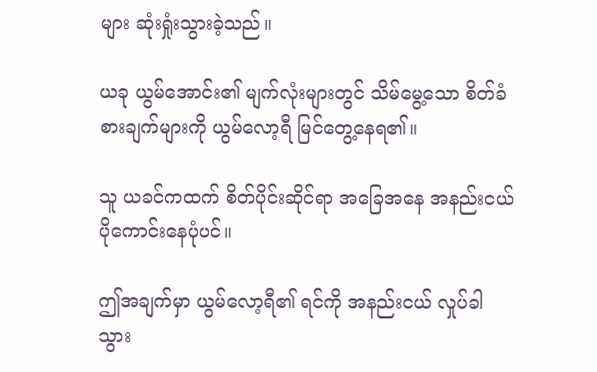များ ဆုံးရှုံးသွားခဲ့သည်။

ယခု ယွမ်အောင်း၏ မျက်လုံးများတွင် သိမ်မွေ့သော စိတ်ခံစားချက်များကို ယွမ်လော့ရီ မြင်တွေ့နေရ၏။

သူ ယခင်ကထက် စိတ်ပိုင်းဆိုင်ရာ အခြေအနေ အနည်းငယ် ပိုကောင်းနေပုံပင်။

ဤအချက်မှာ ယွမ်လော့ရီ၏ ရင်ကို အနည်းငယ် လှုပ်ခါသွား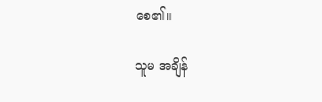စေ၏။

သူမ အချိန်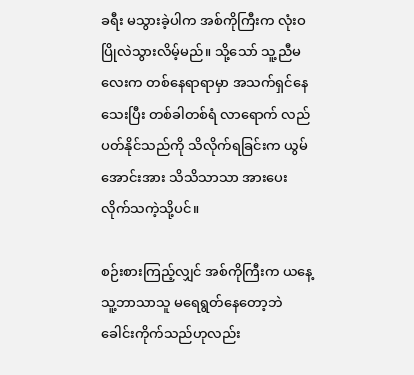ခရီး မသွားခဲ့ပါက အစ်ကိုကြီးက လုံးဝ ပြိုလဲသွားလိမ့်မည်။ သို့သော် သူ့ညီမလေးက တစ်နေရာရာမှာ အသက်ရှင်နေသေးပြီး တစ်ခါတစ်ရံ လာရောက် လည်ပတ်နိုင်သည်ကို သိလိုက်ရခြင်းက ယွမ်အောင်းအား သိသိသာသာ အားပေးလိုက်သကဲ့သို့ပင်။

စဉ်းစားကြည့်လျှင် အစ်ကိုကြီးက ယနေ့ သူ့ဘာသာသူ မရေရွတ်နေတော့ဘဲ ခေါင်းကိုက်သည်ဟုလည်း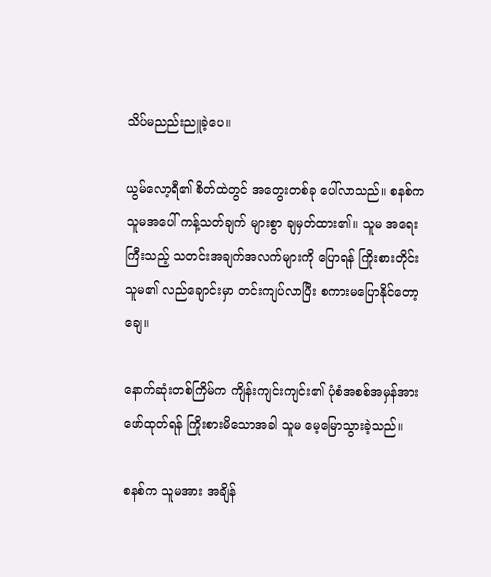သိပ်မညည်းညူခဲ့ပေ။

ယွမ်လော့ရီ၏ စိတ်ထဲတွင် အတွေးတစ်ခု ပေါ်လာသည်။ စနစ်က သူမအပေါ် ကန့်သတ်ချက် များစွာ ချမှတ်ထား၏။ သူမ အရေးကြီးသည့် သတင်းအချက်အလက်များကို ပြောရန် ကြိုးစားတိုင်း သူမ၏ လည်ချောင်းမှာ တင်းကျပ်လာပြီး စကားမပြောနိုင်တော့ချေ။

နောက်ဆုံးတစ်ကြိမ်က ကျိန်းကျင်းကျင်း၏ ပုံစံအစစ်အမှန်အား ဖော်ထုတ်ရန် ကြိုးစားမိသောအခါ သူမ မေ့မြောသွားခဲ့သည်။

စနစ်က သူမအား အချိန်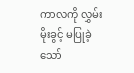ကာလကို လွှမ်းမိုးခွင့် မပြုခဲ့သော်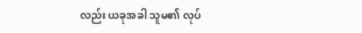လည်း ယခုအခါ သူမ၏ လုပ်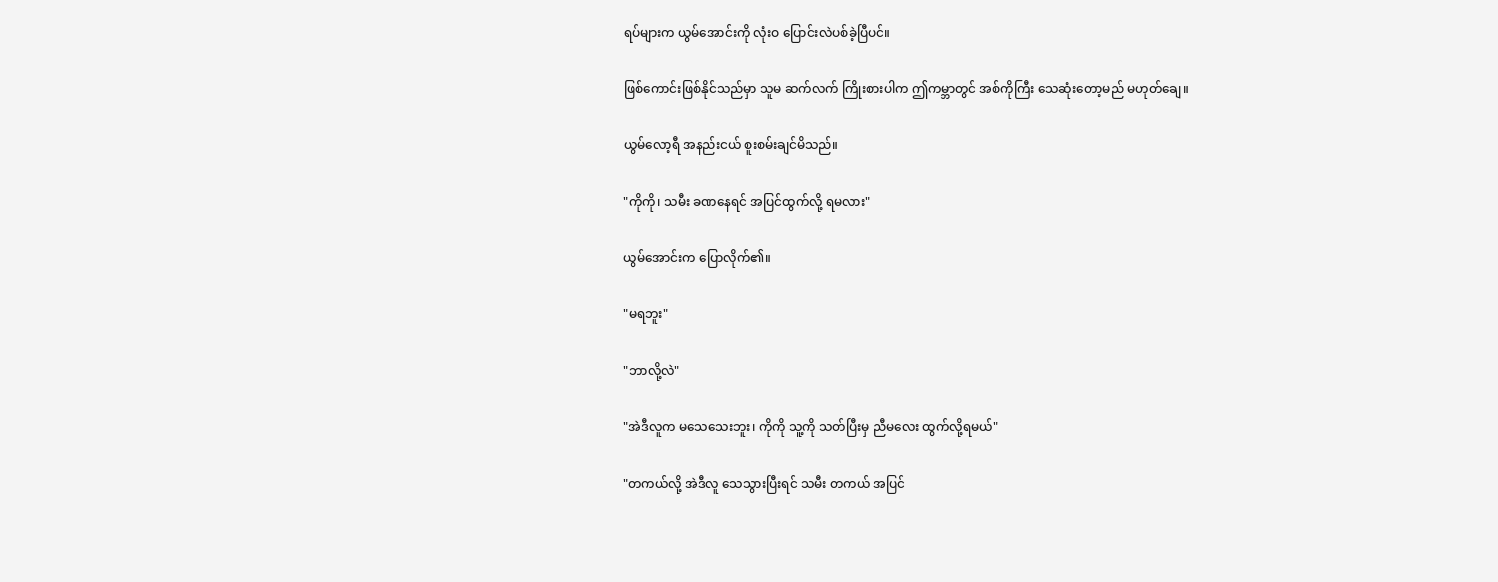ရပ်များက ယွမ်အောင်းကို လုံးဝ ပြောင်းလဲပစ်ခဲ့ပြီပင်။

ဖြစ်ကောင်းဖြစ်နိုင်သည်မှာ သူမ ဆက်လက် ကြိုးစားပါက ဤကမ္ဘာတွင် အစ်ကိုကြီး သေဆုံးတော့မည် မဟုတ်ချေ။

ယွမ်လော့ရီ အနည်းငယ် စူးစမ်းချင်မိသည်။

"ကိုကို၊ သမီး ခဏနေရင် အပြင်ထွက်လို့ ရမလား"

ယွမ်အောင်းက ပြောလိုက်၏။

"မရဘူး"

"ဘာလို့လဲ"

"အဲဒီလူက မသေသေးဘူး၊ ကိုကို သူ့ကို သတ်ပြီးမှ ညီမလေး ထွက်လို့ရမယ်"

"တကယ်လို့ အဲဒီလူ သေသွားပြီးရင် သမီး တကယ် အပြင်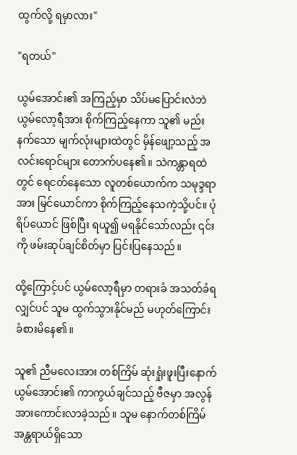ထွက်လို့ ရမှာလား"

"ရတယ်"

ယွမ်အောင်း၏ အကြည့်မှာ သိပ်မပြောင်းလဲဘဲ ယွမ်လော့ရီအား စိုက်ကြည့်နေကာ သူ၏ မည်းနက်သော မျက်လုံးများထဲတွင် မှိန်ဖျော့သည့် အလင်းရောင်များ တောက်ပနေ၏။ သဲကန္တာရထဲတွင် ရေငတ်နေသော လူတစ်ယောက်က သမုဒ္ဒရာအား မြင်ယောင်ကာ စိုက်ကြည့်နေသကဲ့သို့ပင်။ ပုံရိပ်ယောင် ဖြစ်ပြီး ရယူ၍ မရနိုင်သော်လည်း ၎င်းကို ဖမ်းဆုပ်ချင်စိတ်မှာ ပြင်းပြနေသည်။

ထို့ကြောင့်ပင် ယွမ်လော့ရီမှာ တရားခံ အသတ်ခံရလျှင်ပင် သူမ ထွက်သွားနိုင်မည် မဟုတ်ကြောင်း ခံစားမိနေ၏။

သူ၏ ညီမလေးအား တစ်ကြိမ် ဆုံးရှုံးဖူးပြီးနောက် ယွမ်အောင်း၏ ကာကွယ်ချင်သည့် ဗီဇမှာ အလွန် အားကောင်းလာခဲ့သည်။ သူမ နောက်တစ်ကြိမ် အန္တရာယ်ရှိသော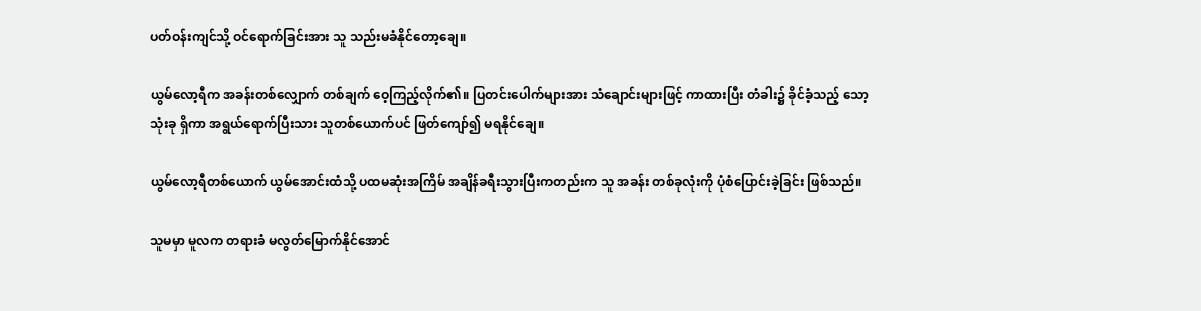ပတ်ဝန်းကျင်သို့ ဝင်ရောက်ခြင်းအား သူ သည်းမခံနိုင်တော့ချေ။

ယွမ်လော့ရီက အခန်းတစ်လျှောက် တစ်ချက် ဝေ့ကြည့်လိုက်၏။ ပြတင်းပေါက်များအား သံချောင်းများဖြင့် ကာထားပြီး တံခါး၌ ခိုင်ခံ့သည့် သော့သုံးခု ရှိကာ အရွယ်ရောက်ပြီးသား သူတစ်ယောက်ပင် ဖြတ်ကျော်၍ မရနိုင်ချေ။

ယွမ်လော့ရီတစ်ယောက် ယွမ်အောင်းထံသို့ ပထမဆုံးအကြိမ် အချိန်ခရီးသွားပြီးကတည်းက သူ အခန်း တစ်ခုလုံးကို ပုံစံပြောင်းခဲ့ခြင်း ဖြစ်သည်။

သူမမှာ မူလက တရားခံ မလွတ်မြောက်နိုင်အောင်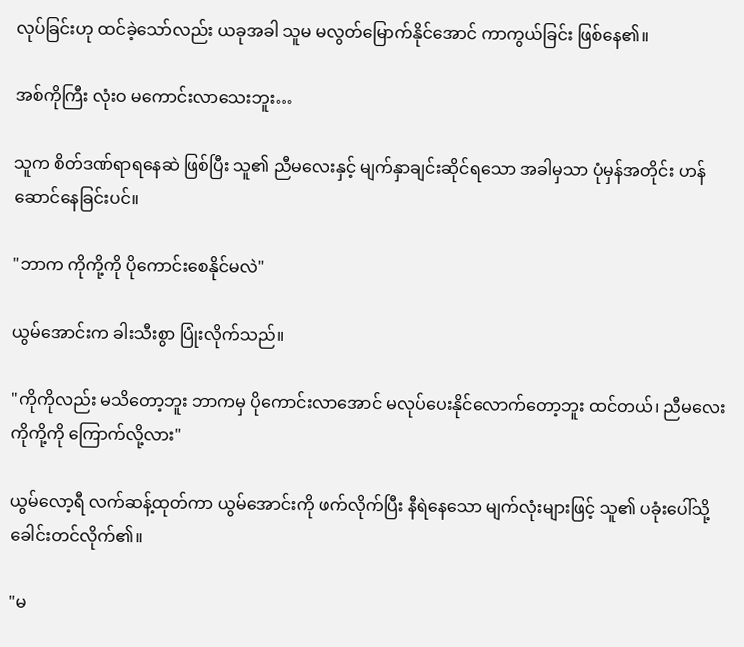လုပ်ခြင်းဟု ထင်ခဲ့သော်လည်း ယခုအခါ သူမ မလွတ်မြောက်နိုင်အောင် ကာကွယ်ခြင်း ဖြစ်နေ၏။

အစ်ကိုကြီး လုံးဝ မကောင်းလာသေးဘူး…

သူက စိတ်ဒဏ်ရာရနေဆဲ ဖြစ်ပြီး သူ၏ ညီမလေးနှင့် မျက်နှာချင်းဆိုင်ရသော အခါမှသာ ပုံမှန်အတိုင်း ဟန်ဆောင်နေခြင်းပင်။

"ဘာက ကိုကို့ကို ပိုကောင်းစေနိုင်မလဲ"

ယွမ်အောင်းက ခါးသီးစွာ ပြုံးလိုက်သည်။

"ကိုကိုလည်း မသိတော့ဘူး ဘာကမှ ပိုကောင်းလာအောင် မလုပ်ပေးနိုင်လောက်တော့ဘူး ထင်တယ်၊ ညီမလေး ကိုကို့ကို ကြောက်လို့လား"

ယွမ်လော့ရီ လက်ဆန့်ထုတ်ကာ ယွမ်အောင်းကို ဖက်လိုက်ပြီး နီရဲနေသော မျက်လုံးများဖြင့် သူ၏ ပခုံးပေါ်သို့ ခေါင်းတင်လိုက်၏။

"မ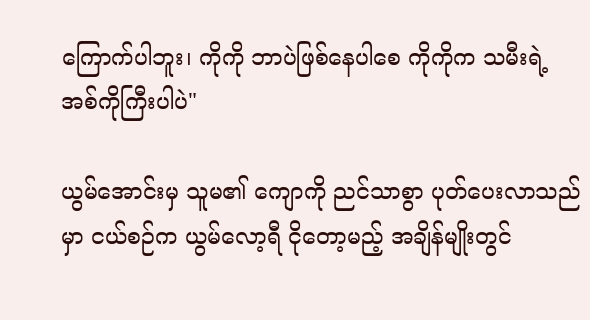ကြောက်ပါဘူး၊ ကိုကို ဘာပဲဖြစ်နေပါစေ ကိုကိုက သမီးရဲ့ အစ်ကိုကြီးပါပဲ"

ယွမ်အောင်းမှ သူမ၏ ကျောကို ညင်သာစွာ ပုတ်ပေးလာသည်မှာ ငယ်စဉ်က ယွမ်လော့ရီ ငိုတော့မည့် အချိန်မျိုးတွင်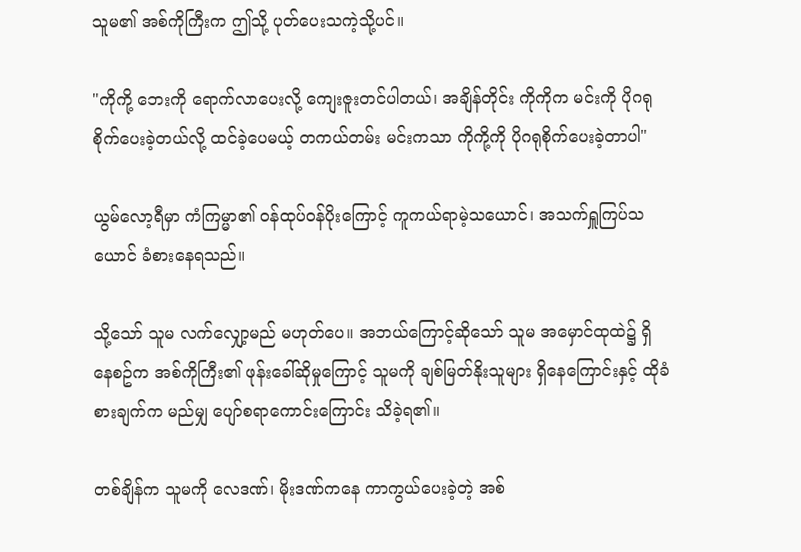သူမ၏ အစ်ကိုကြီးက ဤသို့ ပုတ်ပေးသကဲ့သို့ပင်။

"ကိုကို့ ဘေးကို ရောက်လာပေးလို့ ကျေးဇူးတင်ပါတယ်၊ အချိန်တိုင်း ကိုကိုက မင်းကို ပိုဂရုစိုက်ပေးခဲ့တယ်လို့ ထင်ခဲ့ပေမယ့် တကယ်တမ်း မင်းကသာ ကိုကို့ကို ပိုဂရုစိုက်ပေးခဲ့တာပါ"

ယွမ်လော့ရီမှာ ကံကြမ္မာ၏ ဝန်ထုပ်ဝန်ပိုးကြောင့် ကူကယ်ရာမဲ့သယောင်၊ အသက်ရှူကြပ်သယောင် ခံစားနေရသည်။

သို့သော် သူမ လက်လျှော့မည် မဟုတ်ပေ။ အဘယ်ကြောင့်ဆိုသော် သူမ အမှောင်ထုထဲ၌ ရှိနေစဥ်က အစ်ကိုကြီး၏ ဖုန်းခေါ်ဆိုမှုကြောင့် သူမကို ချစ်မြတ်နိုးသူများ ရှိနေကြောင်းနှင့် ထိုခံစားချက်က မည်မျှ ပျော်စရာကောင်းကြောင်း သိခဲ့ရ၏။

တစ်ချိန်က သူမကို လေဒဏ်၊ မိုးဒဏ်ကနေ ကာကွယ်ပေးခဲ့တဲ့ အစ်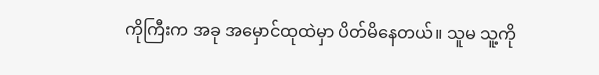ကိုကြီးက အခု အမှောင်ထုထဲမှာ ပိတ်မိနေတယ်။ သူမ သူ့ကို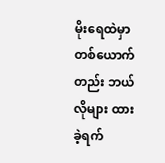မိုးရေထဲမှာ တစ်ယောက်တည်း ဘယ်လိုများ ထားခဲ့ရက်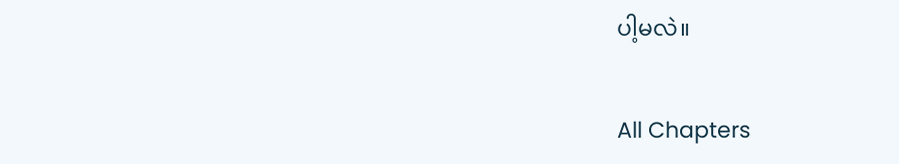ပါ့မလဲ။

All Chapters